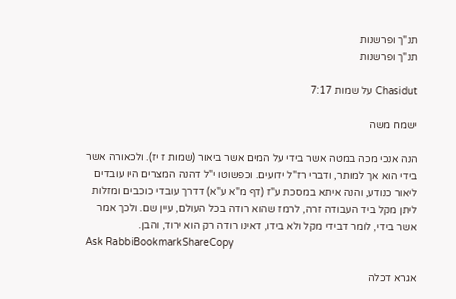תנ"ך ופרשנות
תנ"ך ופרשנות

Chasidut על שמות 7:17

ישמח משה

הנה אנכי מכה במטה אשר בידי על המים אשר ביאור (שמות ז יז). ולכאורה אשר בידי הוא אך למותר, ודברי רז"ל ידועים. וכפשוטו י"ל דהנה המצרים היו עובדים ליאור כנודע, והנה איתא במסכת ע"ז (דף מ"א ע"א) דדרך עובדי כוכבים ומזלות ליתן מקל ביד העבודה זרה, לרמז שהוא רודה בכל העולם, עיין שם. ולכך אמר אשר בידי, לומר דבידי מקל ולא בידו, דאינו רודה רק הוא ירוד, והבן.
Ask RabbiBookmarkShareCopy

אגרא דכלה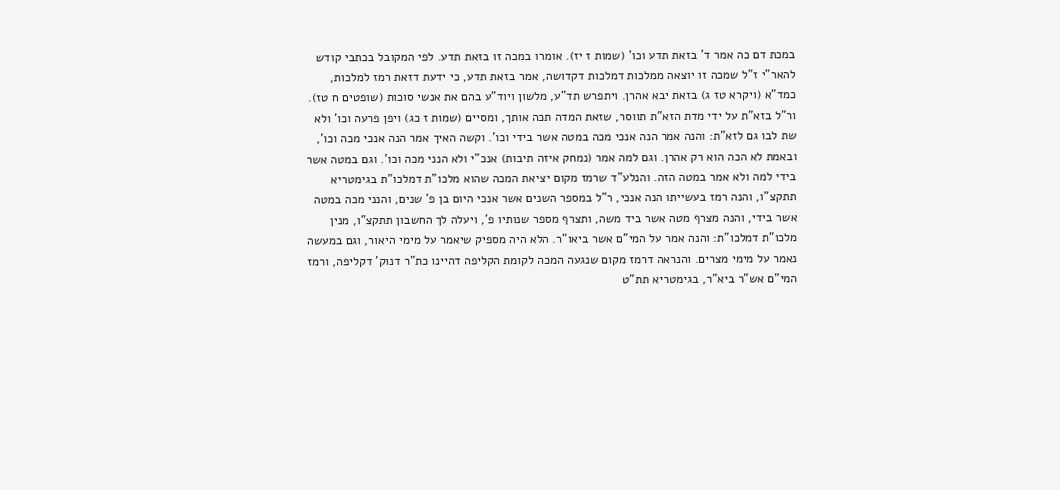במכת דם כה אמר ד' בזאת תדע וכו' (שמות ז יז). אומרו במכה זו בזאת תדע. לפי המקובל בכתבי קודש להאר"י ז"ל שמכה זו יוצאה ממלכות דמלכות דקדושה, אמר בזאת תדע, כי ידעת דזאת רמז למלכות, כמד"א (ויקרא טז ג) בזאת יבא אהרן. ויתפרש תד"ע, מלשון ויוד"ע בהם את אנשי סוכות (שופטים ח טז). ור"ל בזא"ת על ידי מדת הזא"ת תווסר, שזאת המדה תכה אותך, ומסיים (שמות ז כג) ויפן פרעה וכו' ולא שת לבו גם לזא"ת: והנה אמר הנה אנכי מכה במטה אשר בידי וכו'. וקשה האיך אמר הנה אנכי מכה וכו', ובאמת לא הכה הוא רק אהרן. וגם למה אמר (נמחק איזה תיבות) אנכ"י ולא הנני מכה וכו'. וגם במטה אשר בידי למה ולא אמר במטה הזה. והנלע"ד שרמז מקום יציאת המכה שהוא מלכו"ת דמלכו"ת בגימטריא תתקצ"ו, והנה רמז בעשייתו הנה אנכי, ר"ל במספר השנים אשר אנכי היום בן פ' שנים, והנני מכה במטה אשר בידי, והנה מצרף מטה אשר ביד משה, ותצרף מספר שנותיו פ', ויעלה לך החשבון תתקצ"ו, מנין מלכו"ת דמלכו"ת: והנה אמר על המי"ם אשר ביאו"ר. הלא היה מספיק שיאמר על מימי היאור, וגם במעשה נאמר על מימי מצרים. והנראה דרמז מקום שנגעה המכה לקומת הקליפה דהיינו כת"ר דנוק' דקליפה, ורמז המי"ם אש"ר ביא"ר, בגימטריא תת"ט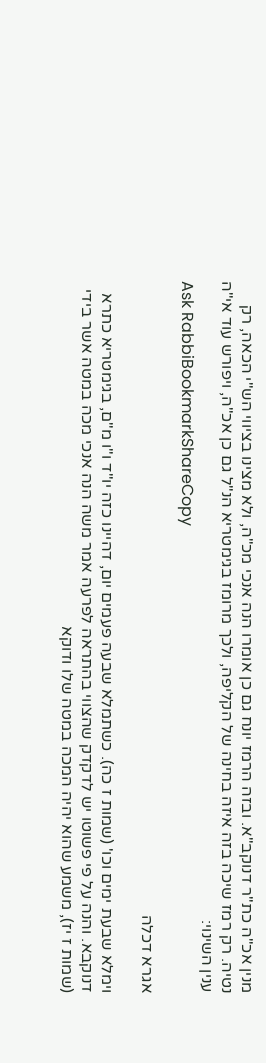מנין אכ"ה כת"ר דנוקב"א. ובזה הרמז יונח גם כן אומרו הנה אנכי מכ"ה, ולא מצינו בציווי הש"י הכאה, רק נטיה. רק רמז שיכה בזה איזה בחינה של הקליפה, ולכך מרומז בגימטריא הנ"ל גם כן אכ"ה, ויפורש עוד אי"ה ענין השינוי:
Ask RabbiBookmarkShareCopy

אגרא דכלה

וימלא שבעת ימים וכו' (שמות ז כה). כשתמלא שבעה פעמים יום, דהיינו כזה יו"ד ו"ו מ"ם, בגימטריא כתרא דנוקבא. והנה על פי פשוטו יש לדקדק שהצווי בהתראה לפרעה אמר משה הנה אנכי מכה במטה אשר בידי (שמות ז יז), משמע שהוא יהיה המכה במטה שלו ודוקא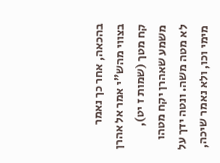בהכאה, אחר כך נאמר בצווי מהש"י אמר אל אהרן קח מטך (שמות ז יט), משמע שאהרן יקח מטהו לא מטה משה. ונטה ידך על מימי וכו, ולא נאמר שיכה,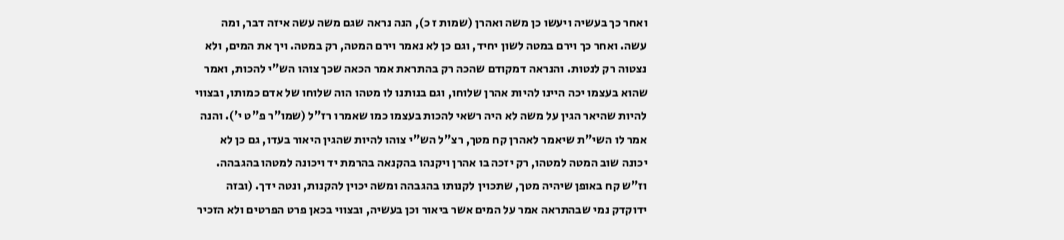ואחר כך בעשיה ויעשו כן משה ואהרן (שמות ז כ), הנה נראה שגם משה עשה איזה דבר, ומה עשה. ואחר כך וירם במטה לשון יחיד, וגם כן לא נאמר וירם המטה, רק במטה. ויך את המים, ולא נצטוה רק לנטות. והנראה דמקודם שהכה רק בהתראת אמר הכאה שכך צוהו הש"י להכות, ואמר שהוא בעצמו יכה היינו להיות אהרן שלוחו, וגם בנותנו לו מטהו הוה שלוחו של אדם כמותו, ובצווי להיות שהיאר הגין על משה לא היה רשאי להכות בעצמו כמו שאמרו רז"ל (שמו"ר פ"ט י'). והנה אמר לו השי"ת שיאמר לאהרן קח מטך, רצ"ל הש"י צוהו להיות שהגין היאור בעדו, גם כן לא יכונה שוב המטה למטהו, רק יזכה בו אהרן ויקנהו בהקנאה בהרמת יד ויכונה למטהו בהגבהה. וז"ש קח באופן שיהיה מטך, שתכוין לקנותו בהגבהה ומשה יכוין להקנות, ונטה ידך. (ובזה ידוקדק נמי שבהתראה אמר על המים אשר ביאור וכן בעשיה, ובצווי בכאן פרט הפרטים ולא הזכיר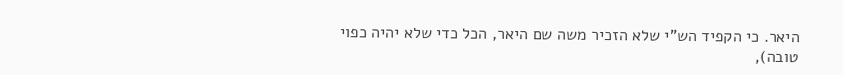היאר. כי הקפיד הש"י שלא הזכיר משה שם היאר, הכל כדי שלא יהיה כפוי טובה),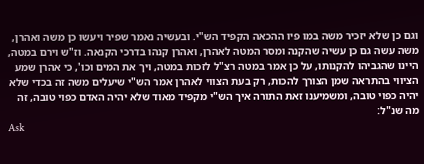וגם כן שלא יזכיר משה במו פיו ההכאה הקפיד הש"י. ובעשיה נאמר שפיר ויעשו כן משה ואהרן, משה עשה גם כן עשיה שהקנה ומסר המטה לאהרן, ואהרן קנהו בדרכי הקנאה. וז"ש וירם במטה, היינו שהגביהו להקנותו, על כן אמר במטה רצ"ל לזכות במטה, ויך את המים וכו', כי אהרן שמע הציווי בהתראה שמן הצורך להכות, רק בעת הצווי לאהרן אמר הש"י שיעלים משה זה בכדי שלא יהיה כפוי טובה, ומשמיענו זאת התורה איך הש"י מקפיד מאוד שלא יהיה האדם כפוי טובה, זה מה שנ"ל:
Ask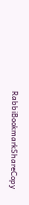RabbiBookmarkShareCopy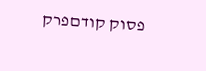פסוק קודםפרק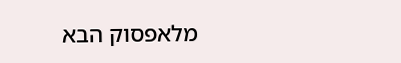מלאפסוק הבא